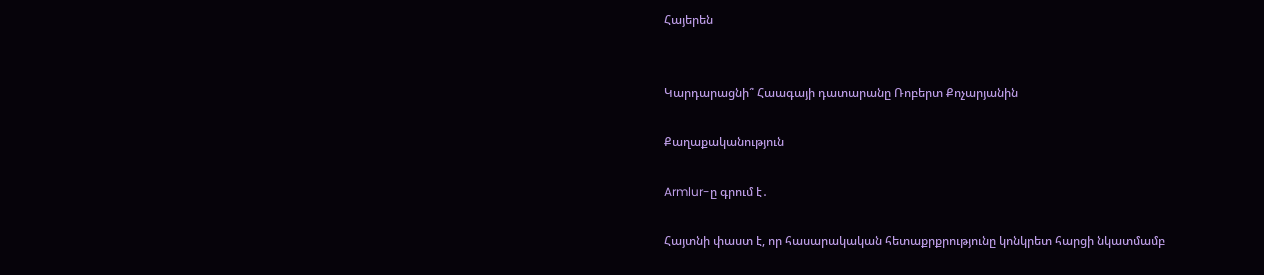Հայերեն


Կարդարացնի՞ Հաագայի դատարանը Ռոբերտ Քոչարյանին

Քաղաքականություն

Armlur-ը գրում է․

Հայտնի փաստ է, որ հասարակական հետաքրքրությունը կոնկրետ հարցի նկատմամբ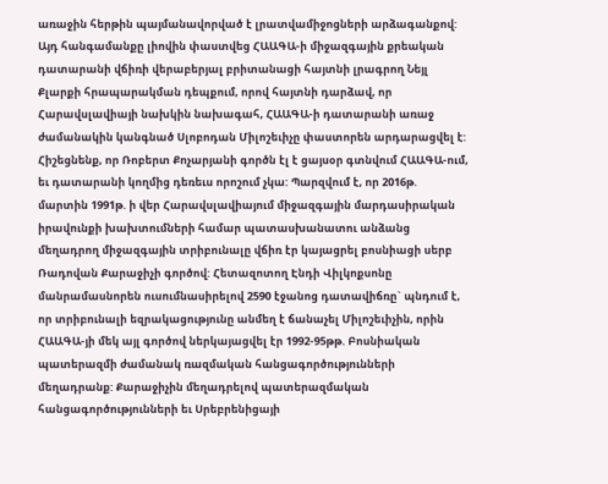առաջին հերթին պայմանավորված է լրատվամիջոցների արձագանքով: Այդ հանգամանքը լիովին փաստվեց ՀԱԱԳԱ-ի միջազգային քրեական դատարանի վճիռի վերաբերյալ բրիտանացի հայտնի լրագրող Նեյլ Քլարքի հրապարակման դեպքում, որով հայտնի դարձավ, որ Հարավսլավիայի նախկին նախագահ, ՀԱԱԳԱ-ի դատարանի առաջ ժամանակին կանգնած Սլոբոդան Միլոշեւիչը փաստորեն արդարացվել է: Հիշեցնենք, որ Ռոբերտ Քոչարյանի գործն էլ է ցայսօր գտնվում ՀԱԱԳԱ-ում, եւ դատարանի կողմից դեռեւս որոշում չկա: Պարզվում է, որ 2016թ. մարտին 1991թ. ի վեր Հարավսլավիայում միջազգային մարդասիրական իրավունքի խախտումների համար պատասխանատու անձանց մեղադրող միջազգային տրիբունալը վճիռ էր կայացրել բոսնիացի սերբ Ռադովան Քարաջիչի գործով: Հետազոտող Էնդի Վիլկոքսոնը մանրամասնորեն ուսումնասիրելով 2590 էջանոց դատավիճռը` պնդում է, որ տրիբունալի եզրակացությունը անմեղ է ճանաչել Միլոշեւիչին, որին ՀԱԱԳԱ-յի մեկ այլ գործով ներկայացվել էր 1992-95թթ. Բոսնիական պատերազմի ժամանակ ռազմական հանցագործությունների մեղադրանք: Քարաջիչին մեղադրելով պատերազմական հանցագործությունների եւ Սրեբրենիցայի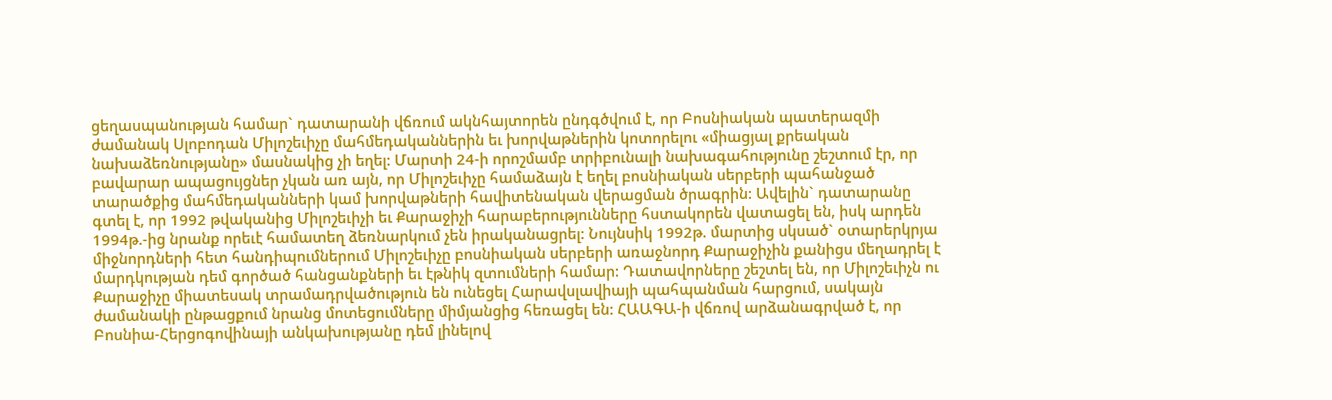ցեղասպանության համար` դատարանի վճռում ակնհայտորեն ընդգծվում է, որ Բոսնիական պատերազմի ժամանակ Սլոբոդան Միլոշեւիչը մահմեդականներին եւ խորվաթներին կոտորելու «միացյալ քրեական նախաձեռնությանը» մասնակից չի եղել: Մարտի 24-ի որոշմամբ տրիբունալի նախագահությունը շեշտում էր, որ բավարար ապացույցներ չկան առ այն, որ Միլոշեւիչը համաձայն է եղել բոսնիական սերբերի պահանջած տարածքից մահմեդականների կամ խորվաթների հավիտենական վերացման ծրագրին: Ավելին` դատարանը գտել է, որ 1992 թվականից Միլոշեւիչի եւ Քարաջիչի հարաբերությունները հստակորեն վատացել են, իսկ արդեն 1994թ.-ից նրանք որեւէ համատեղ ձեռնարկում չեն իրականացրել: Նույնսիկ 1992թ. մարտից սկսած` օտարերկրյա միջնորդների հետ հանդիպումներում Միլոշեւիչը բոսնիական սերբերի առաջնորդ Քարաջիչին քանիցս մեղադրել է մարդկության դեմ գործած հանցանքների եւ էթնիկ զտումների համար: Դատավորները շեշտել են, որ Միլոշեւիչն ու Քարաջիչը միատեսակ տրամադրվածություն են ունեցել Հարավսլավիայի պահպանման հարցում, սակայն ժամանակի ընթացքում նրանց մոտեցումները միմյանցից հեռացել են: ՀԱԱԳԱ-ի վճռով արձանագրված է, որ Բոսնիա-Հերցոգովինայի անկախությանը դեմ լինելով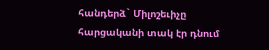հանդերձ` Միլոշեւիչը հարցականի տակ էր դնում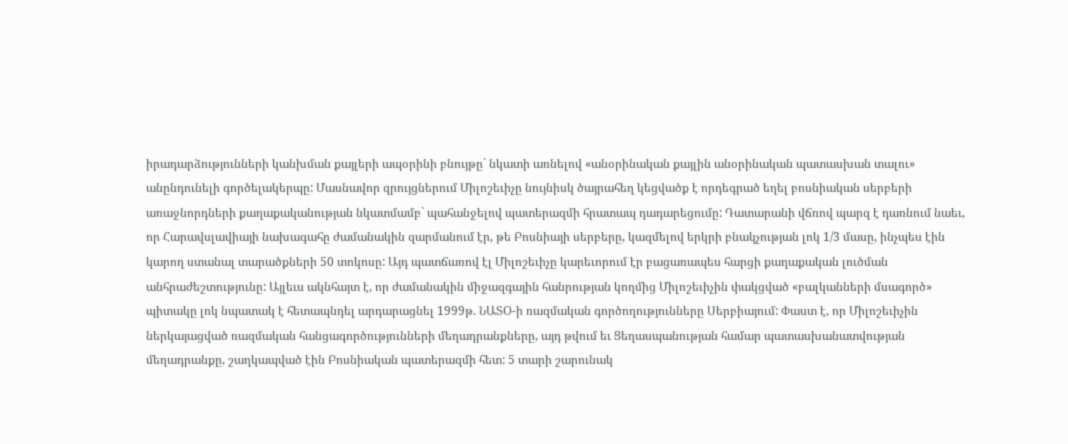իրադարձությունների կանխման քայլերի ապօրինի բնույթը` նկատի առնելով «անօրինական քայլին անօրինական պատասխան տալու» անընդունելի գործելակերպը: Մասնավոր զրույցներում Միլոշեւիչը նույնիսկ ծայրահեղ կեցվածք է որդեգրած եղել բոսնիական սերբերի առաջնորդների քաղաքականության նկատմամբ` պահանջելով պատերազմի հրատապ դադարեցումը: Դատարանի վճռով պարզ է դառնում նաեւ, որ Հարավսլավիայի նախագահը ժամանակին զարմանում էր, թե Բոսնիայի սերբերը, կազմելով երկրի բնակչության լոկ 1/3 մասը, ինչպես էին կարող ստանալ տարածքների 50 տոկոսը: Այդ պատճառով էլ Միլոշեւիչը կարեւորում էր բացառապես հարցի քաղաքական լուծման անհրաժեշտությունը: Այլեւս ակնհայտ է, որ ժամանակին միջազգային հանրության կողմից Միլոշեւիչին փակցված «բալկանների մսագործ» պիտակը լոկ նպատակ է հետապնդել արդարացնել 1999թ. ՆԱՏՕ-ի ռազմական գործողությունները Սերբիայում: Փաստ է, որ Միլոշեւիչին ներկայացված ռազմական հանցագործությունների մեղադրանքները, այդ թվում եւ Ցեղասպանության համար պատասխանատվության մեղադրանքը, շաղկապված էին Բոսնիական պատերազմի հետ: 5 տարի շարունակ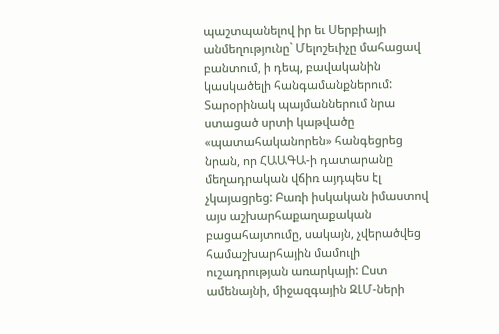պաշտպանելով իր եւ Սերբիայի անմեղությունը` Մելոշեւիչը մահացավ բանտում, ի դեպ, բավականին կասկածելի հանգամանքներում: Տարօրինակ պայմաններում նրա ստացած սրտի կաթվածը «պատահականորեն» հանգեցրեց նրան, որ ՀԱԱԳԱ-ի դատարանը մեղադրական վճիռ այդպես էլ չկայացրեց: Բառի իսկական իմաստով այս աշխարհաքաղաքական բացահայտումը, սակայն, չվերածվեց համաշխարհային մամուլի ուշադրության առարկայի: Ըստ ամենայնի, միջազգային ԶԼՄ-ների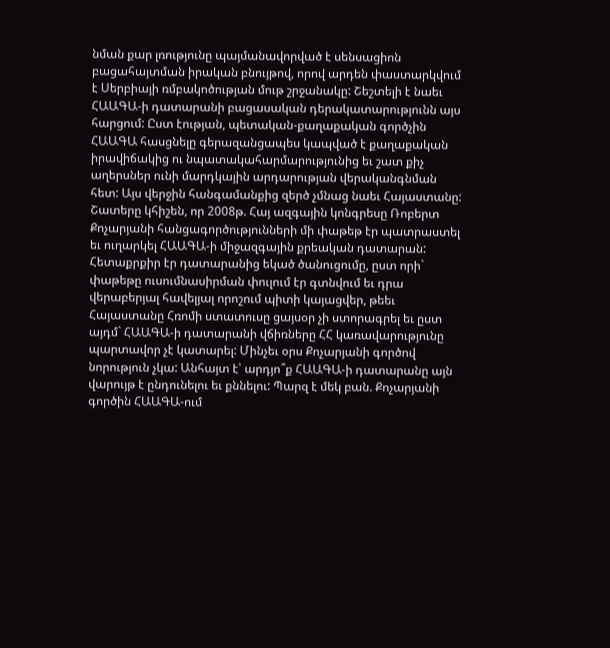նման քար լռությունը պայմանավորված է սենսացիոն բացահայտման իրական բնույթով, որով արդեն փաստարկվում է Սերբիայի ռմբակոծության մութ շրջանակը: Շեշտելի է նաեւ ՀԱԱԳԱ-ի դատարանի բացասական դերակատարությունն այս հարցում: Ըստ էության, պետական-քաղաքական գործչին ՀԱԱԳԱ հասցնելը գերազանցապես կապված է քաղաքական իրավիճակից ու նպատակահարմարությունից եւ շատ քիչ աղերսներ ունի մարդկային արդարության վերականգնման հետ: Այս վերջին հանգամանքից զերծ չմնաց նաեւ Հայաստանը: Շատերը կհիշեն, որ 2008թ. Հայ ազգային կոնգրեսը Ռոբերտ Քոչարյանի հանցագործությունների մի փաթեթ էր պատրաստել եւ ուղարկել ՀԱԱԳԱ-ի միջազգային քրեական դատարան: Հետաքրքիր էր դատարանից եկած ծանուցումը, ըստ որի` փաթեթը ուսումնասիրման փուլում էր գտնվում եւ դրա վերաբերյալ հավելյալ որոշում պիտի կայացվեր, թեեւ Հայաստանը Հռոմի ստատուսը ցայսօր չի ստորագրել եւ ըստ այդմ` ՀԱԱԳԱ-ի դատարանի վճիռները ՀՀ կառավարությունը պարտավոր չէ կատարել: Մինչեւ օրս Քոչարյանի գործով նորություն չկա: Անհայտ է՝ արդյո՞ք ՀԱԱԳԱ-ի դատարանը այն վարույթ է ընդունելու եւ քննելու: Պարզ է մեկ բան. Քոչարյանի գործին ՀԱԱԳԱ-ում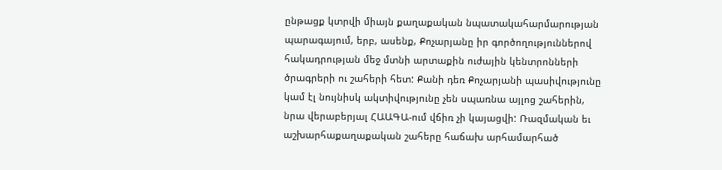ընթացք կտրվի միայն քաղաքական նպատակահարմարության պարագայում, երբ, ասենք, Քոչարյանը իր գործողություններով հակադրության մեջ մտնի արտաքին ուժային կենտրոնների ծրագրերի ու շահերի հետ: Քանի դեռ Քոչարյանի պասիվությունը կամ էլ նույնիսկ ակտիվությունը չեն սպառնա այլոց շահերին, նրա վերաբերյալ ՀԱԱԳԱ-ում վճիռ չի կայացվի: Ռազմական եւ աշխարհաքաղաքական շահերը հաճախ արհամարհած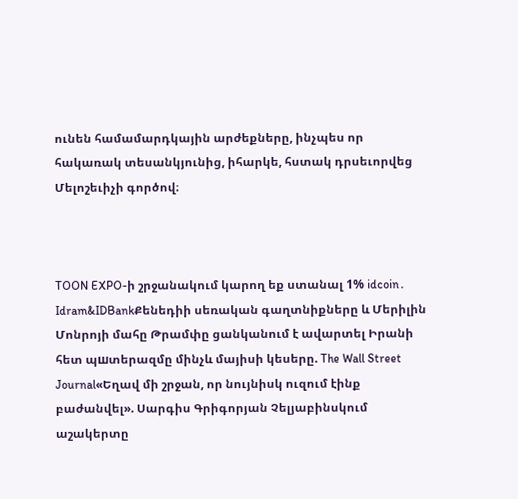ունեն համամարդկային արժեքները, ինչպես որ հակառակ տեսանկյունից, իհարկե, հստակ դրսեւորվեց Մելոշեւիչի գործով։



TOON EXPO-ի շրջանակում կարող եք ստանալ 1% idcoin․ Idram&IDBankՔենեդիի սեռական գաղտնիքները և Մերիլին Մոնրոյի մահը Թրամփը ցանկանում է ավարտել Իրանի հետ պшտերազմը մինչև մայիսի կեսերը. The Wall Street Journal«Եղավ մի շրջան, որ նույնիսկ ուզում էինք բաժանվել». Սարգիս Գրիգորյան Չելյաբինսկում աշակերտը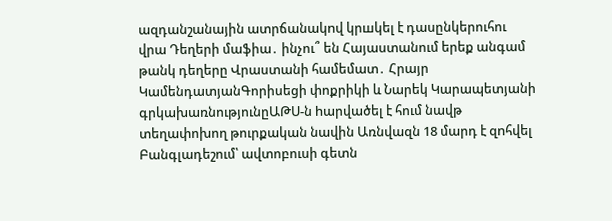ազդանշանային ատրճանակnվ կրшկել է դասընկերուհու վրա Դեղերի մաֆիա․ ինչու՞ են Հայաստանում երեք անգամ թանկ դեղերը Վրաստանի համեմատ․ Հրայր ԿամենդատյանԳորիսեցի փոքրիկի և Նարեկ Կարապետյանի գրկախառնությունըԱԹՍ-ն hարվածել է հում նավթ տեղափոխող թուրքական նավին Առնվազն 18 մարդ է զnհվել Բանգլադեշում՝ ավտոբուսի գետն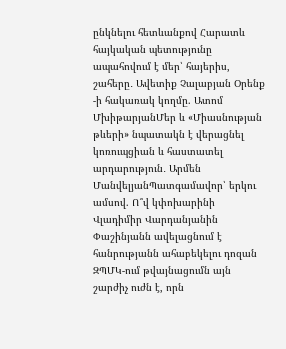ընկնելու հետևանքով Հարատև հայկական պետությունը ապահովում է մեր՝ հայերիս, շահերը․ Ավետիք Չալաբյան Օրենք -ի հակառակ կողմը. Ատոմ ՄխիթարյանՄեր և «Միասնության թևերի» նպատակն է վերացնել կոռուպցիան և հաստատել արդարություն․ Արմեն ՄանվելյանՊատգամավոր՝ երկու ամսով. Ո՞վ կփոխարինի Վլադիմիր Վարդանյանին Փաշինյանն ավելացնում է հանրությանն ահաբեկելու դոզան ԶՊՄԿ-ում թվայնացումն այն շարժիչ ուժն է, որն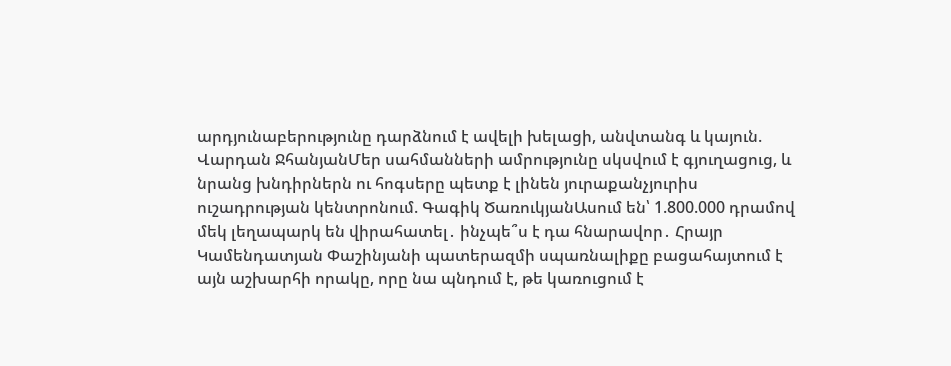արդյունաբերությունը դարձնում է ավելի խելացի, անվտանգ և կայուն. Վարդան ՋհանյանՄեր սահմանների ամրությունը սկսվում է գյուղացուց, և նրանց խնդիրներն ու հոգսերը պետք է լինեն յուրաքանչյուրիս ուշադրության կենտրոնում. Գագիկ ԾառուկյանԱսում են՝ 1.800.000 դրամով մեկ լեղապարկ են վիրահատել․ ինչպե՞ս է դա հնարավոր․ Հրայր Կամենդատյան Փաշինյանի պատերազմի սպառնալիքը բացահայտում է այն աշխարհի որակը, որը նա պնդում է, թե կառուցում է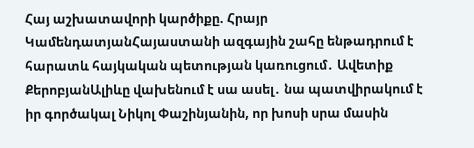Հայ աշխատավորի կարծիքը. Հրայր ԿամենդատյանՀայաստանի ազգային շահը ենթադրում է հարատև հայկական պետության կառուցում․ Ավետիք ՔերոբյանԱլիևը վախենում է սա ասել․ նա պատվիրակում է իր գործակալ Նիկոլ Փաշինյանին, որ խոսի սրա մասին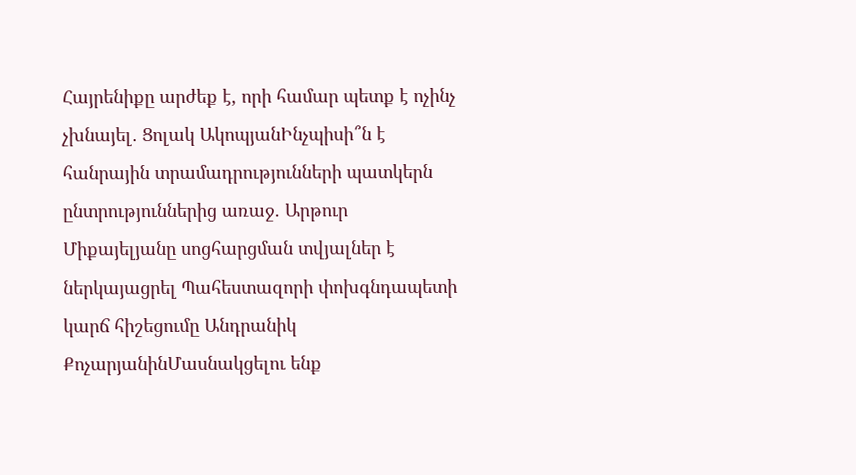Հայրենիքը արժեք է, որի համար պետք է ոչինչ չխնայել․ Ցոլակ ԱկոպյանԻնչպիսի՞ն է հանրային տրամադրությունների պատկերն ընտրություններից առաջ. Արթուր Միքայելյանը սոցհարցման տվյալներ է ներկայացրել Պահեստազորի փոխգնդապետի կարճ հիշեցումը Անդրանիկ ՔոչարյանինՄասնակցելու ենք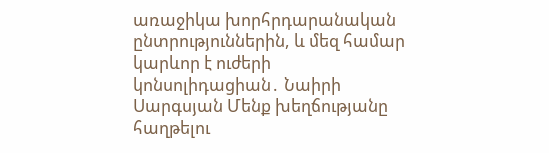առաջիկա խորհրդարանական ընտրություններին, և մեզ համար կարևոր է ուժերի կոնսոլիդացիան․ Նաիրի Սարգսյան Մենք խեղճությանը հաղթելու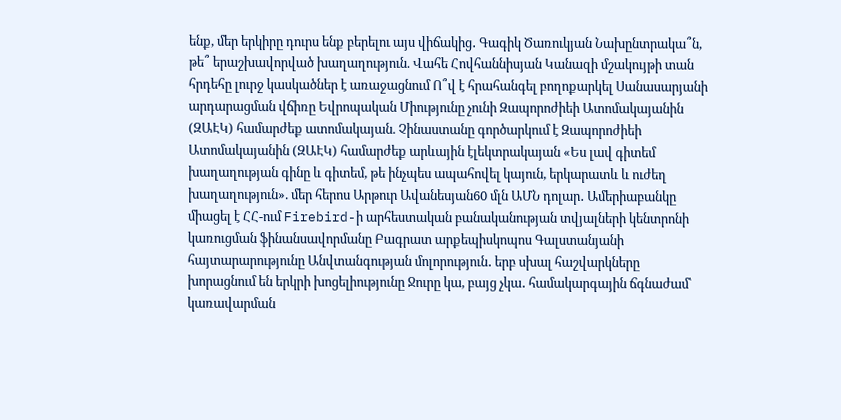ենք, մեր երկիրը դուրս ենք բերելու այս վիճակից․ Գագիկ Ծառուկյան Նախընտրակա՞ն, թե՞ երաշխավորված խաղաղություն. Վահե Հովհաննիսյան Կանազի մշակույթի տան հրդեհը լուրջ կասկածներ է առաջացնում Ո՞վ է հրահանգել բողոքարկել Սանասարյանի արդարացման վճիռը Եվրոպական Միությունը չունի Զապորոժիեի Ատոմակայանին (ԶԱԷԿ) համարժեք ատոմակայան. Չինաստանը գործարկում է Զապորոժիեի Ատոմակայանին (ԶԱԷԿ) համարժեք արևային էլեկտրակայան «Ես լավ գիտեմ խաղաղության գինը և գիտեմ, թե ինչպես ապահովել կայուն, երկարատև և ուժեղ խաղաղություն». մեր հերոս Արթուր Ավանեսյան60 մլն ԱՄՆ դոլար․ Ամերիաբանկը միացել է ՀՀ-ում Firebird-ի արհեստական բանականության տվյալների կենտրոնի կառուցման ֆինանսավորմանը Բագրատ արքեպիսկոպոս Գալստանյանի հայտարարությունը Անվտանգության մոլորություն․ երբ սխալ հաշվարկները խորացնում են երկրի խոցելիությունը Ջուրը կա, բայց չկա․ համակարգային ճգնաժամ՝ կառավարման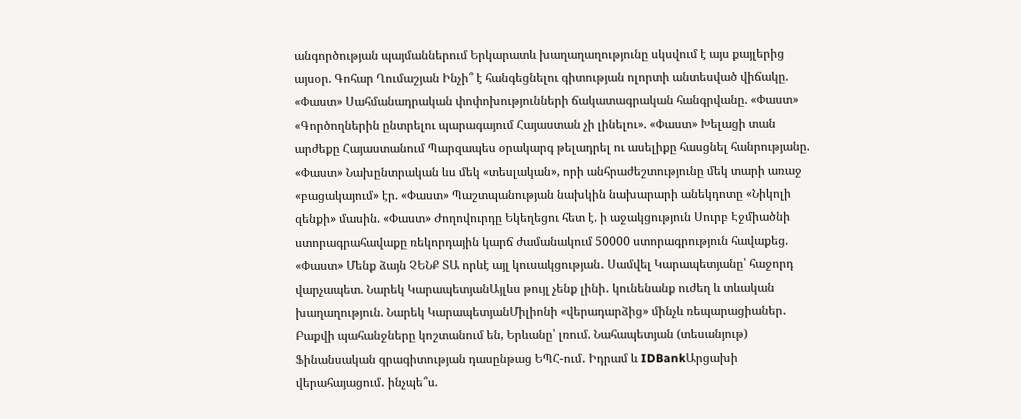անգործության պայմաններում Երկարատև խաղաղաղությունը սկսվում է այս քայլերից այսօր. Գոհար Ղումաշյան Ինչի՞ է հանգեցնելու գիտության ոլորտի անտեսված վիճակը. «Փաստ» Սահմանադրական փոփոխությունների ճակատագրական հանգրվանը. «Փաստ» «Գործողներին ընտրելու պարագայում Հայաստան չի լինելու». «Փաստ» Խելացի տան արժեքը Հայաստանում Պարզապես օրակարգ թելադրել ու ասելիքը հասցնել հանրությանը. «Փաստ» Նախընտրական ևս մեկ «տեսլական», որի անհրաժեշտությունը մեկ տարի առաջ «բացակայում» էր. «Փաստ» Պաշտպանության նախկին նախարարի անեկդոտը «Նիկոլի զենքի» մասին. «Փաստ» Ժողովուրդը Եկեղեցու հետ է. ի աջակցություն Սուրբ Էջմիածնի ստորագրահավաքը ռեկորդային կարճ ժամանակում 50000 ստորագրություն հավաքեց. «Փաստ» Մենք ձայն ՉԵՆՔ ՏԱ որևէ այլ կուսակցության․ Սամվել Կարապետյանը՝ հաջորդ վարչապետ. Նարեկ ԿարապետյանԱյլևս թույլ չենք լինի․ կունենանք ուժեղ և տևական խաղաղություն. Նարեկ ԿարապետյանՄիլիոնի «վերադարձից» մինչև ռեպարացիաներ․ Բաքվի պահանջները կոշտանում են, Երևանը՝ լռում. Նահապետյան (տեսանյութ) Ֆինանսական գրագիտության դասընթաց ԵՊՀ-ում․ Իդրամ և IDBankԱրցախի վերահայացում․ ինչպե՞ս.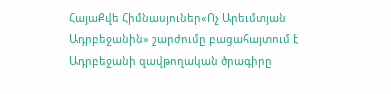ՀայաՔվե Հիմնասյուներ«Ոչ Արեւմտյան Ադրբեջանին» շարժումը բացահայտում է Ադրբեջանի զավթողական ծրագիրը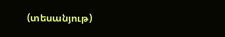(տեսանյութ)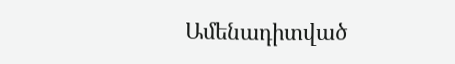Ամենադիտված